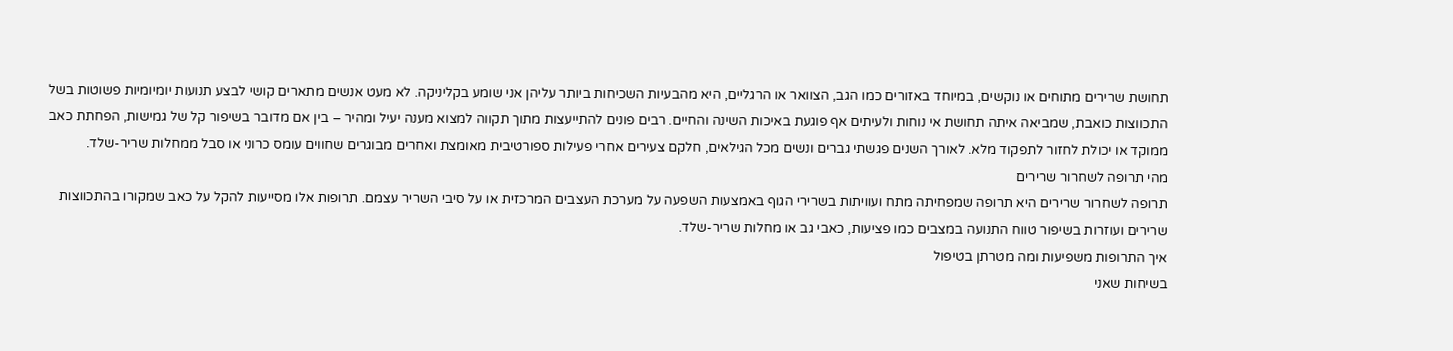תחושת שרירים מתוחים או נוקשים, במיוחד באזורים כמו הגב, הצוואר או הרגליים, היא מהבעיות השכיחות ביותר עליהן אני שומע בקליניקה. לא מעט אנשים מתארים קושי לבצע תנועות יומיומיות פשוטות בשל התכווצות כואבת, שמביאה איתה תחושת אי נוחות ולעיתים אף פוגעת באיכות השינה והחיים. רבים פונים להתייעצות מתוך תקווה למצוא מענה יעיל ומהיר – בין אם מדובר בשיפור קל של גמישות, הפחתת כאב ממוקד או יכולת לחזור לתפקוד מלא. לאורך השנים פגשתי גברים ונשים מכל הגילאים, חלקם צעירים אחרי פעילות ספורטיבית מאומצת ואחרים מבוגרים שחווים עומס כרוני או סבל ממחלות שריר-שלד.
מהי תרופה לשחרור שרירים
תרופה לשחרור שרירים היא תרופה שמפחיתה מתח ועוויתות בשרירי הגוף באמצעות השפעה על מערכת העצבים המרכזית או על סיבי השריר עצמם. תרופות אלו מסייעות להקל על כאב שמקורו בהתכווצות שרירים ועוזרות בשיפור טווח התנועה במצבים כמו פציעות, כאבי גב או מחלות שריר-שלד.
איך התרופות משפיעות ומה מטרתן בטיפול
בשיחות שאני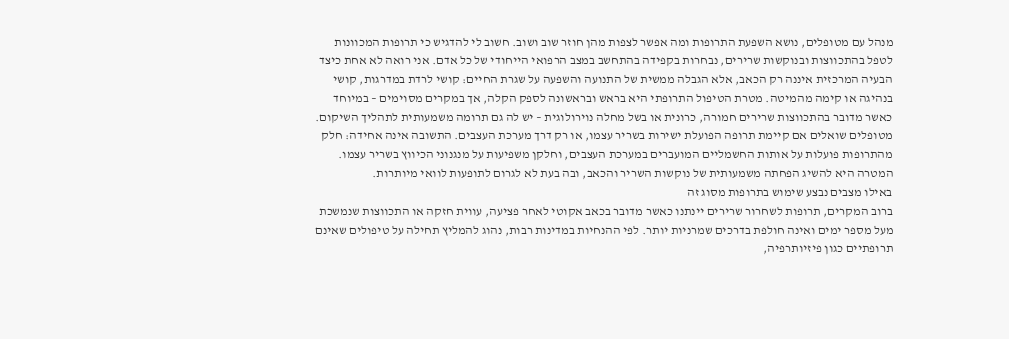מנהל עם מטופלים, נושא השפעת התרופות ומה אפשר לצפות מהן חוזר שוב ושוב. חשוב לי להדגיש כי תרופות המכוונות לטפל בהתכווצות ובנוקשות שרירים, נבחרות בקפידה בהתחשב במצב הרפואי הייחודי של כל אדם. אני רואה לא אחת כיצד הבעיה המרכזית איננה רק הכאב, אלא הגבלה ממשית של התנועה והשפעה על שגרת החיים: קושי לרדת במדרגות, קושי בנהיגה או קימה מהמיטה. מטרת הטיפול התרופתי היא בראש ובראשונה לספק הקלה, אך במקרים מסוימים – במיוחד כאשר מדובר בהתכווצות שרירים חמורה, כרונית או בשל מחלה נוירולוגית – יש לה גם תרומה משמעותית לתהליך השיקום.
מטופלים שואלים אם קיימת תרופה הפועלת ישירות בשריר עצמו, או רק דרך מערכת העצבים. התשובה אינה אחידה: חלק מהתרופות פועלות על אותות החשמליים המועברים במערכת העצבים, וחלקן משפיעות על מנגנוני הכיווץ בשריר עצמו. המטרה היא להשיג הפחתה משמעותית של נוקשות השריר והכאב, ובה בעת לא לגרום לתופעות לוואי מיותרות.
באילו מצבים נבצע שימוש בתרופות מסוג זה
ברוב המקרים, תרופות לשחרור שרירים יינתנו כאשר מדובר בכאב אקוטי לאחר פציעה, עווית חזקה או התכווצות שנמשכת מעל מספר ימים ואינה חולפת בדרכים שמרניות יותר. לפי ההנחיות במדינות רבות, נהוג להמליץ תחילה על טיפולים שאינם תרופתיים כגון פיזיותרפיה,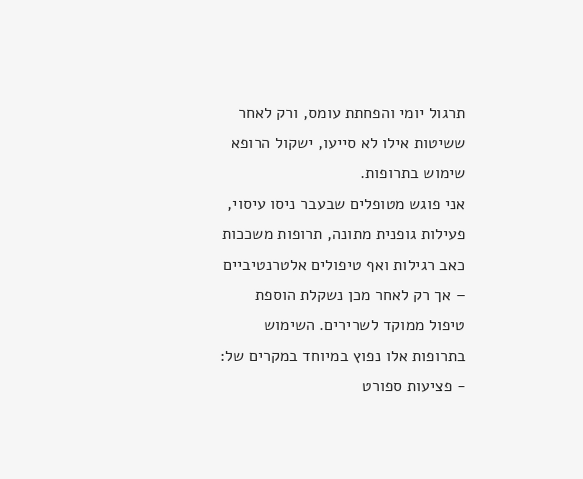תרגול יומי והפחתת עומס, ורק לאחר ששיטות אילו לא סייעו, ישקול הרופא שימוש בתרופות.
אני פוגש מטופלים שבעבר ניסו עיסוי, פעילות גופנית מתונה, תרופות משככות כאב רגילות ואף טיפולים אלטרנטיביים – אך רק לאחר מכן נשקלת הוספת טיפול ממוקד לשרירים. השימוש בתרופות אלו נפוץ במיוחד במקרים של:
- פציעות ספורט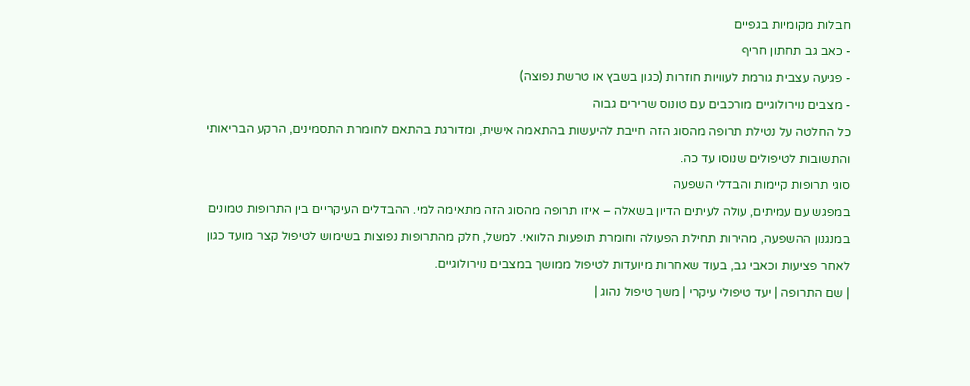חבלות מקומיות בגפיים
- כאב גב תחתון חריף
- פגיעה עצבית גורמת לעוויות חוזרות (כגון בשבץ או טרשת נפוצה)
- מצבים נוירולוגיים מורכבים עם טונוס שרירים גבוה
כל החלטה על נטילת תרופה מהסוג הזה חייבת להיעשות בהתאמה אישית, ומדורגת בהתאם לחומרת התסמינים, הרקע הבריאותי והתשובות לטיפולים שנוסו עד כה.
סוגי תרופות קיימות והבדלי השפעה
במפגש עם עמיתים, עולה לעיתים הדיון בשאלה – איזו תרופה מהסוג הזה מתאימה למי. ההבדלים העיקריים בין התרופות טמונים במנגנון ההשפעה, מהירות תחילת הפעולה וחומרת תופעות הלוואי. למשל, חלק מהתרופות נפוצות בשימוש לטיפול קצר מועד כגון לאחר פציעות וכאבי גב, בעוד שאחרות מיועדות לטיפול ממושך במצבים נוירולוגיים.
| שם התרופה | יעד טיפולי עיקרי | משך טיפול נהוג |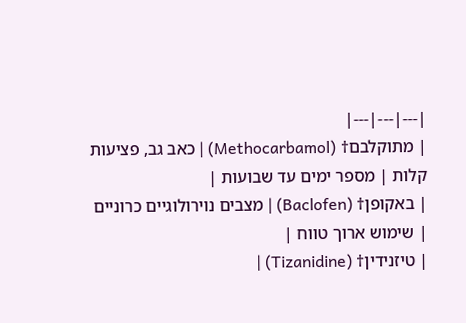|---|---|---|
| מתוקלבם† (Methocarbamol) | כאב גב, פציעות קלות | מספר ימים עד שבועות |
| באקופן† (Baclofen) | מצבים נוירולוגיים כרוניים | שימוש ארוך טווח |
| טיזנידין† (Tizanidine) |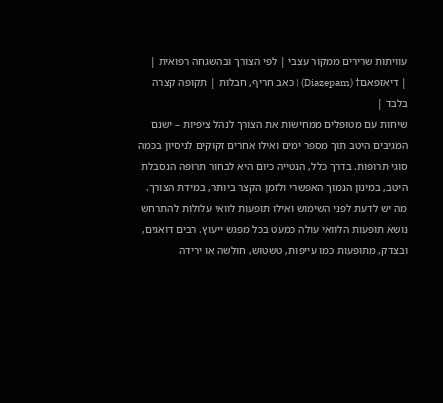עוויתות שרירים ממקור עצבי | לפי הצורך ובהשגחה רפואית |
| דיאזפאם† (Diazepam) | כאב חריף, חבלות | תקופה קצרה בלבד |
שיחות עם מטופלים ממחישות את הצורך לנהל ציפיות – ישנם המגיבים היטב תוך מספר ימים ואילו אחרים זקוקים לניסיון בכמה סוגי תרופות. בדרך כלל, הנטייה כיום היא לבחור תרופה הנסבלת היטב, במינון הנמוך האפשרי ולזמן הקצר ביותר, במידת הצורך.
מה יש לדעת לפני השימוש ואילו תופעות לוואי עלולות להתרחש
נושא תופעות הלוואי עולה כמעט בכל מפגש ייעוץ. רבים דואגים, ובצדק, מתופעות כמו עייפות, טשטוש, חולשה או ירידה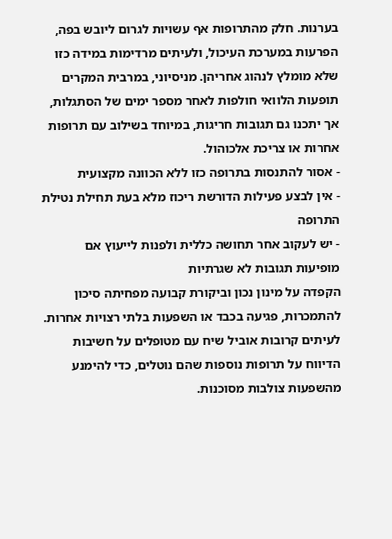בערנות. חלק מהתרופות אף עשויות לגרום ליובש בפה, הפרעות במערכת העיכול, ולעיתים מרדימות במידה כזו שלא מומלץ לנהוג אחריהן. מניסיוני, במרבית המקרים תופעות הלוואי חולפות לאחר מספר ימים של הסתגלות, אך יתכנו גם תגובות חריגות, במיוחד בשילוב עם תרופות אחרות או צריכת אלכוהול.
- אסור להתנסות בתרופה כזו ללא הכוונה מקצועית
- אין לבצע פעילות הדורשת ריכוז מלא בעת תחילת נטילת התרופה
- יש לעקוב אחר תחושה כללית ולפנות לייעוץ אם מופיעות תגובות לא שגרתיות
הקפדה על מינון נכון וביקורת קבועה מפחיתה סיכון להתמכרות, פגיעה בכבד או השפעות בלתי רצויות אחרות. לעיתים קרובות אוביל שיח עם מטופלים על חשיבות הדיווח על תרופות נוספות שהם נוטלים, כדי להימנע מהשפעות צולבות מסוכנות.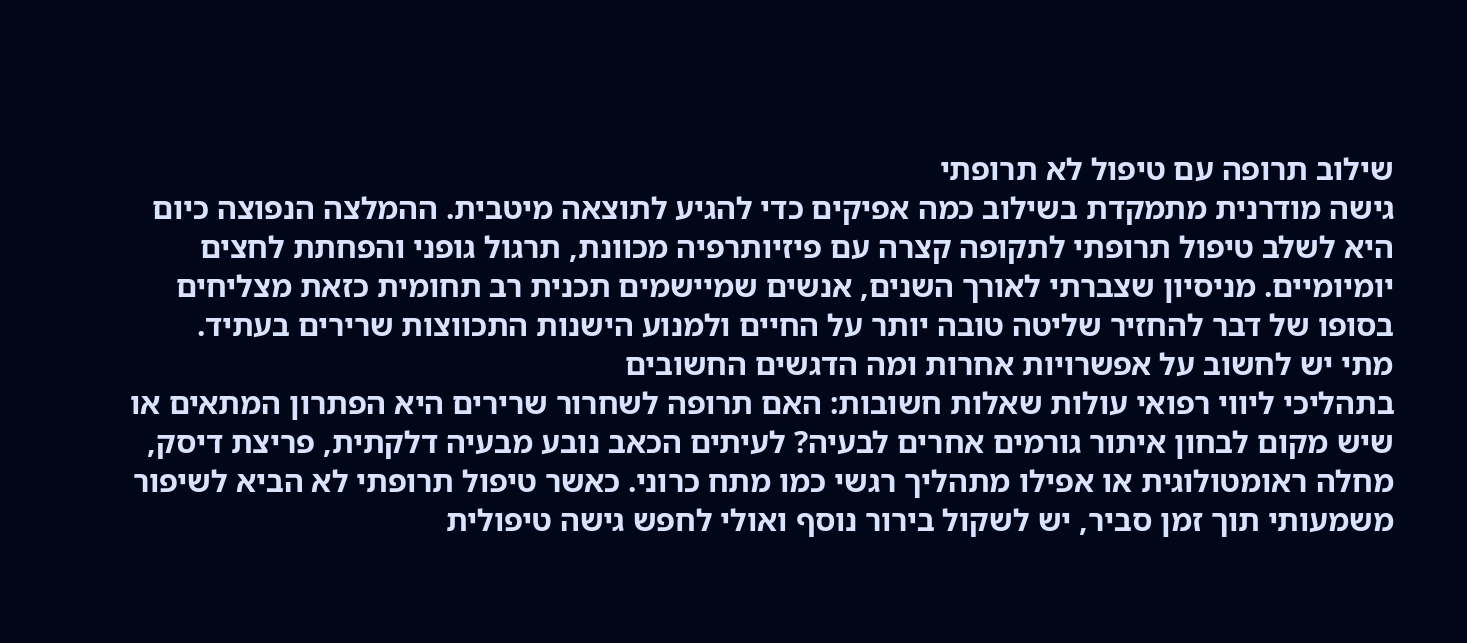שילוב תרופה עם טיפול לא תרופתי
גישה מודרנית מתמקדת בשילוב כמה אפיקים כדי להגיע לתוצאה מיטבית. ההמלצה הנפוצה כיום היא לשלב טיפול תרופתי לתקופה קצרה עם פיזיותרפיה מכוונת, תרגול גופני והפחתת לחצים יומיומיים. מניסיון שצברתי לאורך השנים, אנשים שמיישמים תכנית רב תחומית כזאת מצליחים בסופו של דבר להחזיר שליטה טובה יותר על החיים ולמנוע הישנות התכווצות שרירים בעתיד.
מתי יש לחשוב על אפשרויות אחרות ומה הדגשים החשובים
בתהליכי ליווי רפואי עולות שאלות חשובות: האם תרופה לשחרור שרירים היא הפתרון המתאים או שיש מקום לבחון איתור גורמים אחרים לבעיה? לעיתים הכאב נובע מבעיה דלקתית, פריצת דיסק, מחלה ראומטולוגית או אפילו מתהליך רגשי כמו מתח כרוני. כאשר טיפול תרופתי לא הביא לשיפור משמעותי תוך זמן סביר, יש לשקול בירור נוסף ואולי לחפש גישה טיפולית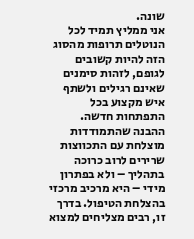שונה.
אני ממליץ תמיד לכל הנוטלים תרופות מהסוג הזה להיות קשובים לגופם, לזהות סימנים שאינם רגילים ולשתף איש מקצוע בכל התפתחות חדשה. ההבנה שהתמודדות מוצלחת עם התכווצות שרירים לרוב כרוכה בתהליך – ולא בפתרון מידי – היא מרכיב מרכזי בהצלחת הטיפול. בדרך זו, רבים מצליחים למצוא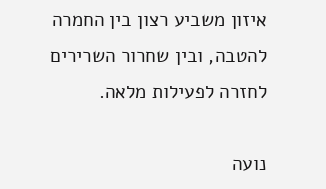איזון משביע רצון בין החמרה להטבה, ובין שחרור השרירים לחזרה לפעילות מלאה.

נועה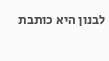לבנון היא כותבת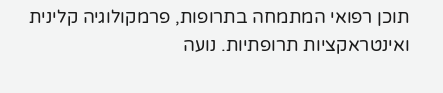תוכן רפואי המתמחה בתרופות, פרמקולוגיה קלינית ואינטראקציות תרופתיות. נועה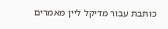כותבת עבור מדיקל ליין מאמרים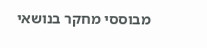מבוססי מחקר בנושאי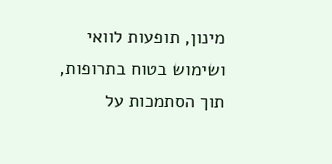מינון, תופעות לוואי ושימוש בטוח בתרופות, תוך הסתמכות על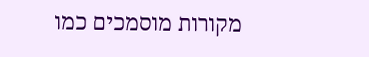מקורות מוסמכים כמו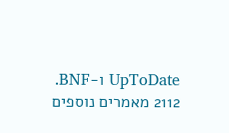UpToDate ו-BNF.
2112 מאמרים נוספים